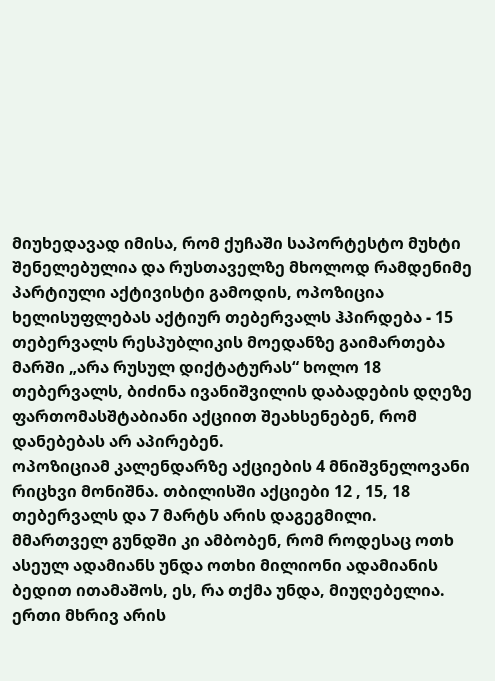მიუხედავად იმისა, რომ ქუჩაში საპორტესტო მუხტი შენელებულია და რუსთაველზე მხოლოდ რამდენიმე პარტიული აქტივისტი გამოდის, ოპოზიცია ხელისუფლებას აქტიურ თებერვალს ჰპირდება - 15 თებერვალს რესპუბლიკის მოედანზე გაიმართება მარში „არა რუსულ დიქტატურას“ ხოლო 18 თებერვალს, ბიძინა ივანიშვილის დაბადების დღეზე ფართომასშტაბიანი აქციით შეახსენებენ, რომ დანებებას არ აპირებენ.
ოპოზიციამ კალენდარზე აქციების 4 მნიშვნელოვანი რიცხვი მონიშნა. თბილისში აქციები 12 , 15, 18 თებერვალს და 7 მარტს არის დაგეგმილი.
მმართველ გუნდში კი ამბობენ, რომ როდესაც ოთხ ასეულ ადამიანს უნდა ოთხი მილიონი ადამიანის ბედით ითამაშოს, ეს, რა თქმა უნდა, მიუღებელია. ერთი მხრივ არის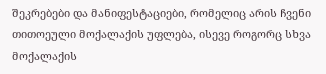შეკრებები და მანიფესტაციები, რომელიც არის ჩვენი თითოეული მოქალაქის უფლება, ისევე როგორც სხვა მოქალაქის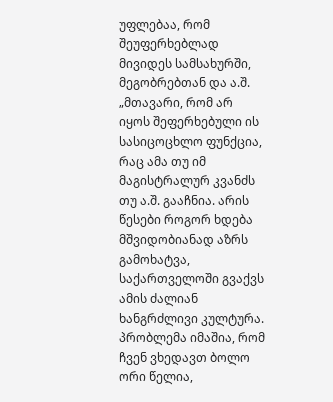უფლებაა, რომ შეუფერხებლად მივიდეს სამსახურში, მეგობრებთან და ა.შ.
„მთავარი, რომ არ იყოს შეფერხებული ის სასიცოცხლო ფუნქცია, რაც ამა თუ იმ მაგისტრალურ კვანძს თუ ა.შ. გააჩნია. არის წესები როგორ ხდება მშვიდობიანად აზრს გამოხატვა, საქართველოში გვაქვს ამის ძალიან ხანგრძლივი კულტურა. პრობლემა იმაშია, რომ ჩვენ ვხედავთ ბოლო ორი წელია,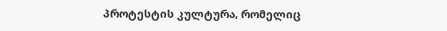პროტესტის კულტურა, რომელიც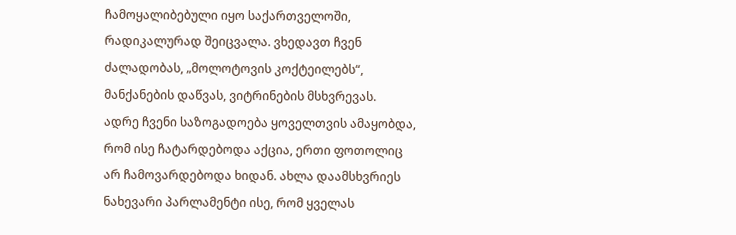ჩამოყალიბებული იყო საქართველოში, რადიკალურად შეიცვალა. ვხედავთ ჩვენ ძალადობას, „მოლოტოვის კოქტეილებს“, მანქანების დაწვას, ვიტრინების მსხვრევას.
ადრე ჩვენი საზოგადოება ყოველთვის ამაყობდა, რომ ისე ჩატარდებოდა აქცია, ერთი ფოთოლიც არ ჩამოვარდებოდა ხიდან. ახლა დაამსხვრიეს ნახევარი პარლამენტი ისე, რომ ყველას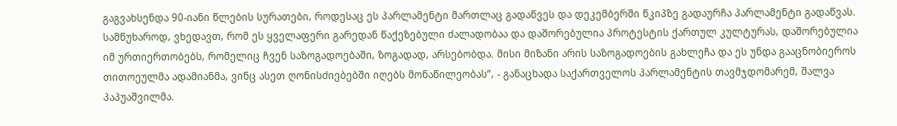გაგვახსენდა 90-იანი წლების სურათები, როდესაც ეს პარლამენტი მართლაც გადაწვეს და დეკემბერში წკიპზე გადაურჩა პარლამენტი გადაწვას.
სამწუხაროდ, ვხედავთ, რომ ეს ყველაფერი გარედან წაქეზებული ძალადობაა და დაშორებულია პროტესტის ქართულ კულტურას, დაშორებულია იმ ურთიერთობებს, რომელიც ჩვენ საზოგადოებაში, ზოგადად, არსებობდა. მისი მიზანი არის საზოგადოების გახლეჩა და ეს უნდა გააცნობიეროს თითოეულმა ადამიანმა, ვინც ასეთ ღონისძიებებში იღებს მონაწილეობას“, - განაცხადა საქართველოს პარლამენტის თავმჯდომარემ, შალვა პაპუაშვილმა.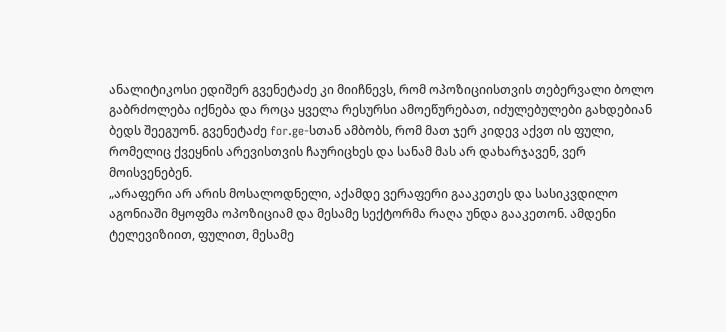ანალიტიკოსი ედიშერ გვენეტაძე კი მიიჩნევს, რომ ოპოზიციისთვის თებერვალი ბოლო გაბრძოლება იქნება და როცა ყველა რესურსი ამოეწურებათ, იძულებულები გახდებიან ბედს შეეგუონ. გვენეტაძე for.ge-სთან ამბობს, რომ მათ ჯერ კიდევ აქვთ ის ფული, რომელიც ქვეყნის არევისთვის ჩაურიცხეს და სანამ მას არ დახარჯავენ, ვერ მოისვენებენ.
„არაფერი არ არის მოსალოდნელი, აქამდე ვერაფერი გააკეთეს და სასიკვდილო აგონიაში მყოფმა ოპოზიციამ და მესამე სექტორმა რაღა უნდა გააკეთონ. ამდენი ტელევიზიით, ფულით, მესამე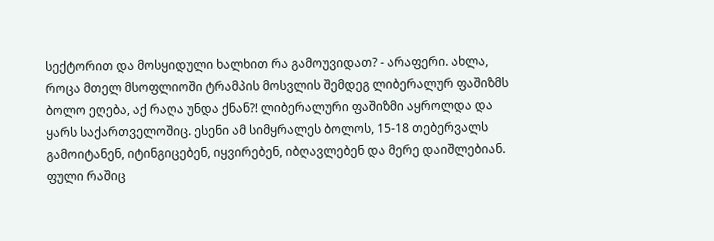სექტორით და მოსყიდული ხალხით რა გამოუვიდათ? - არაფერი. ახლა, როცა მთელ მსოფლიოში ტრამპის მოსვლის შემდეგ ლიბერალურ ფაშიზმს ბოლო ეღება, აქ რაღა უნდა ქნან?! ლიბერალური ფაშიზმი აყროლდა და ყარს საქართველოშიც. ესენი ამ სიმყრალეს ბოლოს, 15-18 თებერვალს გამოიტანენ, იტინგიცებენ, იყვირებენ, იბღავლებენ და მერე დაიშლებიან.
ფული რაშიც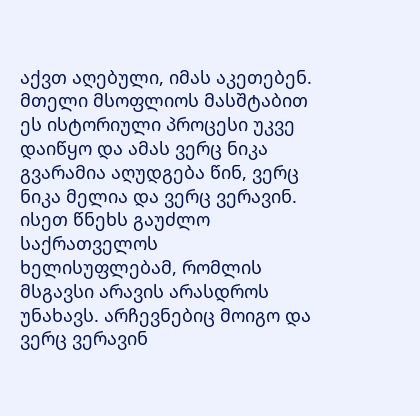აქვთ აღებული, იმას აკეთებენ. მთელი მსოფლიოს მასშტაბით ეს ისტორიული პროცესი უკვე დაიწყო და ამას ვერც ნიკა გვარამია აღუდგება წინ, ვერც ნიკა მელია და ვერც ვერავინ. ისეთ წნეხს გაუძლო საქრათველოს ხელისუფლებამ, რომლის მსგავსი არავის არასდროს უნახავს. არჩევნებიც მოიგო და ვერც ვერავინ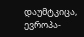დაუმტკიცა, ევროპა-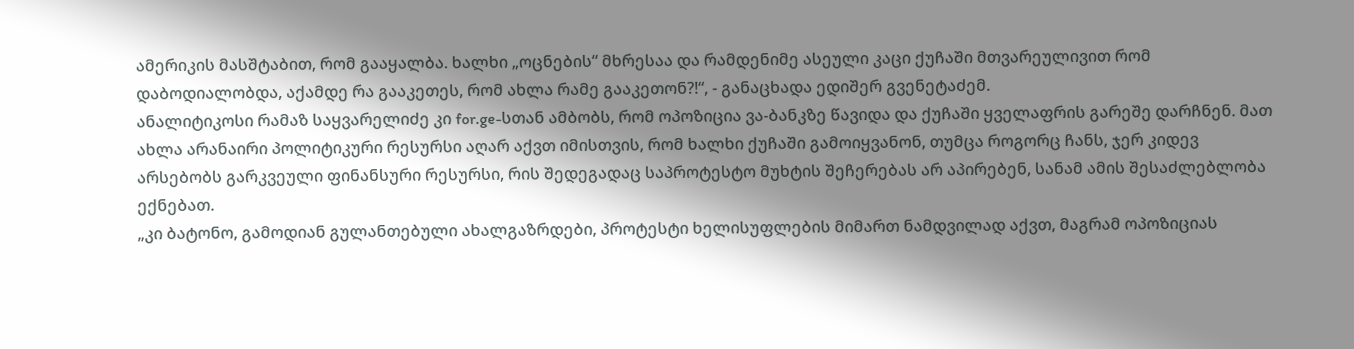ამერიკის მასშტაბით, რომ გააყალბა. ხალხი „ოცნების“ მხრესაა და რამდენიმე ასეული კაცი ქუჩაში მთვარეულივით რომ დაბოდიალობდა, აქამდე რა გააკეთეს, რომ ახლა რამე გააკეთონ?!“, - განაცხადა ედიშერ გვენეტაძემ.
ანალიტიკოსი რამაზ საყვარელიძე კი for.ge-სთან ამბობს, რომ ოპოზიცია ვა-ბანკზე წავიდა და ქუჩაში ყველაფრის გარეშე დარჩნენ. მათ ახლა არანაირი პოლიტიკური რესურსი აღარ აქვთ იმისთვის, რომ ხალხი ქუჩაში გამოიყვანონ, თუმცა როგორც ჩანს, ჯერ კიდევ არსებობს გარკვეული ფინანსური რესურსი, რის შედეგადაც საპროტესტო მუხტის შეჩერებას არ აპირებენ, სანამ ამის შესაძლებლობა ექნებათ.
„კი ბატონო, გამოდიან გულანთებული ახალგაზრდები, პროტესტი ხელისუფლების მიმართ ნამდვილად აქვთ, მაგრამ ოპოზიციას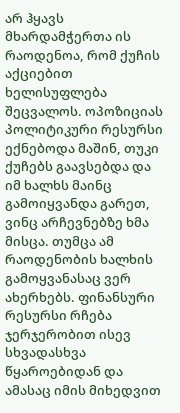არ ჰყავს მხარდამჭერთა ის რაოდენოა, რომ ქუჩის აქციებით ხელისუფლება შეცვალოს. ოპოზიციას პოლიტიკური რესურსი ექნებოდა მაშინ, თუკი ქუჩებს გაავსებდა და იმ ხალხს მაინც გამოიყვანდა გარეთ, ვინც არჩევნებზე ხმა მისცა. თუმცა ამ რაოდენობის ხალხის გამოყვანასაც ვერ ახერხებს. ფინანსური რესურსი რჩება ჯერჯერობით ისევ სხვადასხვა წყაროებიდან და ამასაც იმის მიხედვით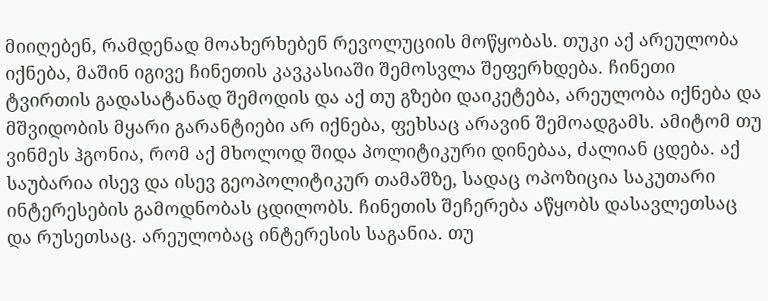მიიღებენ, რამდენად მოახერხებენ რევოლუციის მოწყობას. თუკი აქ არეულობა იქნება, მაშინ იგივე ჩინეთის კავკასიაში შემოსვლა შეფერხდება. ჩინეთი ტვირთის გადასატანად შემოდის და აქ თუ გზები დაიკეტება, არეულობა იქნება და მშვიდობის მყარი გარანტიები არ იქნება, ფეხსაც არავინ შემოადგამს. ამიტომ თუ ვინმეს ჰგონია, რომ აქ მხოლოდ შიდა პოლიტიკური დინებაა, ძალიან ცდება. აქ საუბარია ისევ და ისევ გეოპოლიტიკურ თამაშზე, სადაც ოპოზიცია საკუთარი ინტერესების გამოდნობას ცდილობს. ჩინეთის შეჩერება აწყობს დასავლეთსაც და რუსეთსაც. არეულობაც ინტერესის საგანია. თუ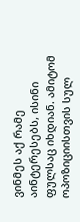ვინმეს აქ რამე აინტერესებს, ისინი ფულსაც იხდიან. ამიტომ ოპოზიციისთვის სულ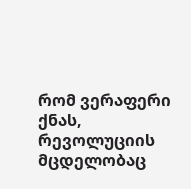რომ ვერაფერი ქნას, რევოლუციის მცდელობაც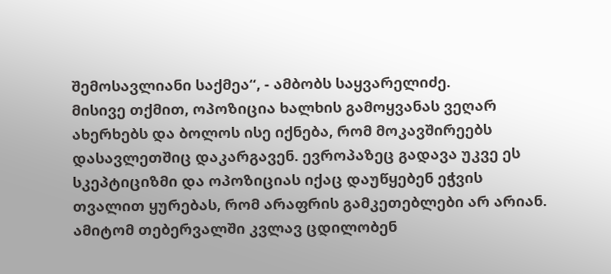შემოსავლიანი საქმეა“, - ამბობს საყვარელიძე.
მისივე თქმით, ოპოზიცია ხალხის გამოყვანას ვეღარ ახერხებს და ბოლოს ისე იქნება, რომ მოკავშირეებს დასავლეთშიც დაკარგავენ. ევროპაზეც გადავა უკვე ეს სკეპტიციზმი და ოპოზიციას იქაც დაუწყებენ ეჭვის თვალით ყურებას, რომ არაფრის გამკეთებლები არ არიან. ამიტომ თებერვალში კვლავ ცდილობენ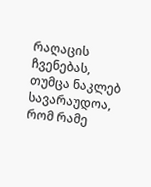რაღაცის ჩვენებას, თუმცა ნაკლებ სავარაუდოა, რომ რამე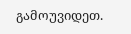გამოუვიდეთ.